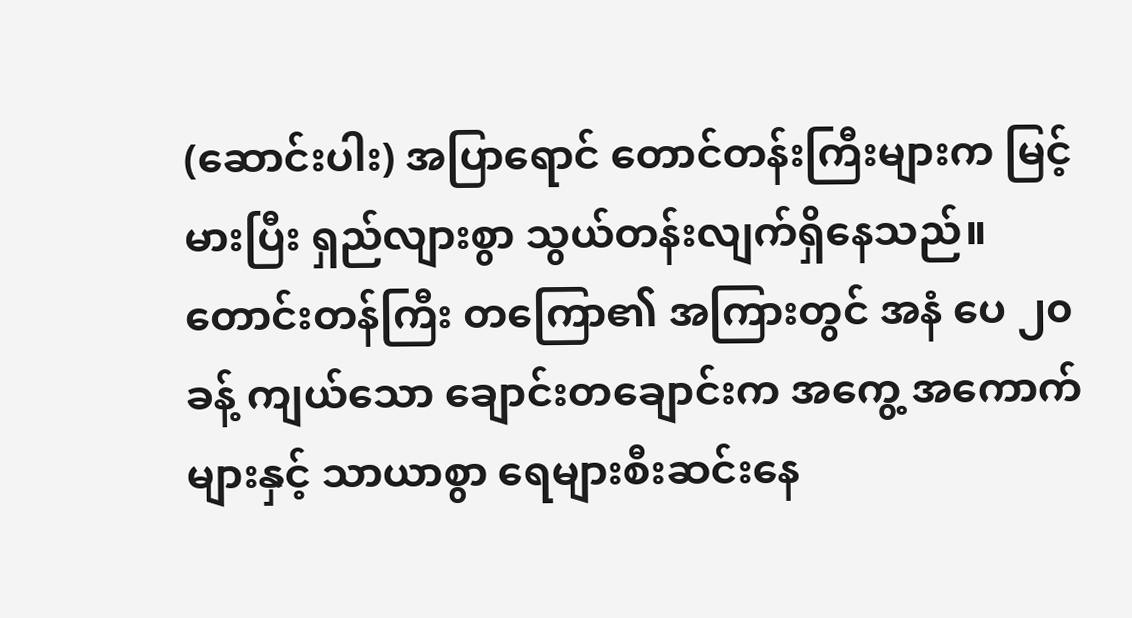(ဆောင်းပါး) အပြာရောင် တောင်တန်းကြီးများက မြင့်မားပြီး ရှည်လျားစွာ သွယ်တန်းလျက်ရှိနေသည်။ တောင်းတန်ကြီး တကြော၏ အကြားတွင် အနံ ပေ ၂၀ ခန့် ကျယ်သော ချောင်းတချောင်းက အကွေ့ အကောက်များနှင့် သာယာစွာ ရေများစီးဆင်းနေ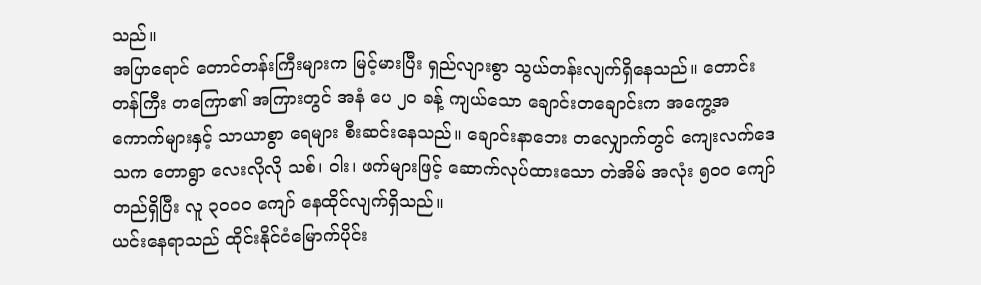သည်။
အပြာရောင် တောင်တန်းကြီးများက မြင့်မားပြီး ရှည်လျားစွာ သွယ်တန်းလျက်ရှိနေသည်။ တောင်းတန်ကြီး တကြော၏ အကြားတွင် အနံ ပေ ၂၀ ခန့် ကျယ်သော ချောင်းတချောင်းက အကွေ့အကောက်များနှင့် သာယာစွာ ရေများ စီးဆင်းနေသည်။ ချောင်းနာဘေး တလျှောက်တွင် ကျေးလက်ဒေသက တောရွာ လေးလိုလို သစ်၊ ၀ါး၊ ဖက်များဖြင့် ဆောက်လုပ်ထားသော တဲအိမ် အလုံး ၅၀၀ ကျော်တည်ရှိပြီး လူ ၃၀၀၀ ကျော် နေထိုင်လျက်ရှိသည်။
ယင်းနေရာသည် ထိုင်းနိုင်ငံမြောက်ပိုင်း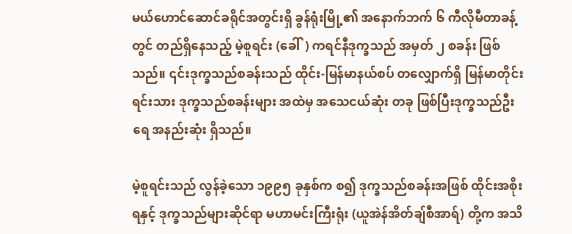မယ်ဟောင်ဆောင်ခရိုင်အတွင်းရှိ ခွန်ရုံးမြို့၏ အနောက်ဘက် ၆ ကီလိုမီတာခန့်တွင် တည်ရှိနေသည့် မဲ့စူရင်း (ခေါ်) ကရင်နီဒုက္ခသည် အမှတ် ၂ စခန်း ဖြစ်သည်။ ၎င်းဒုက္ခသည်စခန်းသည် ထိုင်း-မြန်မာနယ်စပ် တလျှောက်ရှိ မြန်မာတိုင်းရင်းသား ဒုက္ခသည်စခန်းများ အထဲမှ အသေငယ်ဆုံး တခု ဖြစ်ပြီးဒုက္ခသည်ဦးရေ အနည်းဆုံး ရှိသည်။

မဲ့စူရင်းသည် လွန်ခဲ့သော ၁၉၉၅ ခုနှစ်က စ၍ ဒုက္ခသည်စခန်းအဖြစ် ထိုင်းအစိုးရနှင့် ဒုက္ခသည်များဆိုင်ရာ မဟာမင်းကြီးရုံး (ယူအဲန်အိတ်ချ်စီအာရ်) တို့က အသိ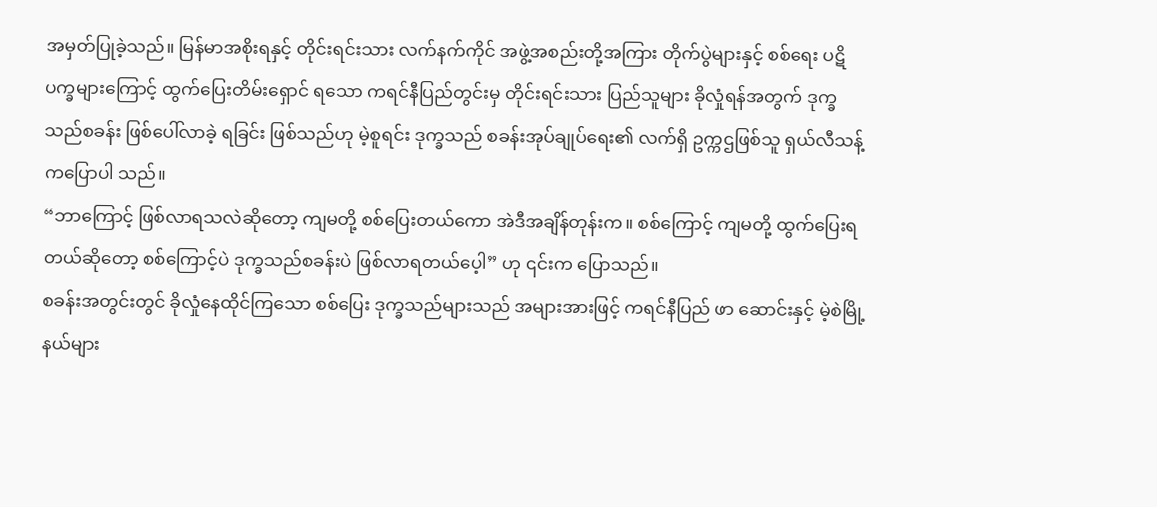အမှတ်ပြုခဲ့သည်။ မြန်မာအစိုးရနှင့် တိုင်းရင်းသား လက်နက်ကိုင် အဖွဲ့အစည်းတို့အကြား တိုက်ပွဲများနှင့် စစ်ရေး ပဋိပက္ခများကြောင့် ထွက်ပြေးတိမ်းရှောင် ရသော ကရင်နီပြည်တွင်းမှ တိုင်းရင်းသား ပြည်သူများ ခိုလှုံရန်အတွက် ဒုက္ခသည်စခန်း ဖြစ်ပေါ်လာခဲ့ ရခြင်း ဖြစ်သည်ဟု မဲ့စူရင်း ဒုက္ခသည် စခန်းအုပ်ချုပ်ရေး၏ လက်ရှိ ဥက္ကဌဖြစ်သူ ရှယ်လီသန့်ကပြောပါ သည်။
“ဘာကြောင့် ဖြစ်လာရသလဲဆိုတော့ ကျမတို့ စစ်ပြေးတယ်ကော အဲဒီအချိန်တုန်းက။ စစ်ကြောင့် ကျမတို့ ထွက်ပြေးရတယ်ဆိုတော့ စစ်ကြောင့်ပဲ ဒုက္ခသည်စခန်းပဲ ဖြစ်လာရတယ်ပေ့ါ” ဟု ၎င်းက ပြောသည်။
စခန်းအတွင်းတွင် ခိုလှုံနေထိုင်ကြသော စစ်ပြေး ဒုက္ခသည်များသည် အများအားဖြင့် ကရင်နီပြည် ဖာ ဆောင်းနှင့် မဲ့စဲမြို့နယ်များ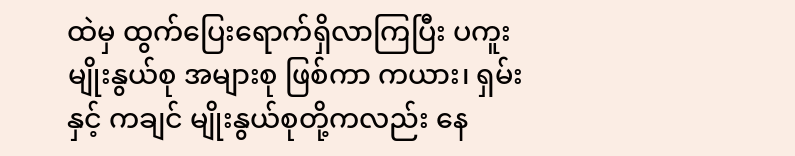ထဲမှ ထွက်ပြေးရောက်ရှိလာကြပြီး ပကူး မျိုးနွယ်စု အများစု ဖြစ်ကာ ကယား၊ ရှမ်းနှင့် ကချင် မျိုးနွယ်စုတို့ကလည်း နေ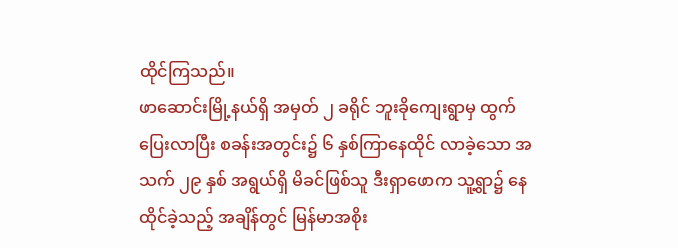ထိုင်ကြသည်။
ဖာဆောင်းမြို့နယ်ရှိ အမှတ် ၂ ခရိုင် ဘူးခိုကျေးရွာမှ ထွက်ပြေးလာပြီး စခန်းအတွင်း၌ ၆ နှစ်ကြာနေထိုင် လာခဲ့သော အသက် ၂၉ နှစ် အရွယ်ရှိ မိခင်ဖြစ်သူ ဒီးရှာဖောက သူ့ရွာ၌ နေထိုင်ခဲ့သည့် အချိန်တွင် မြန်မာအစိုး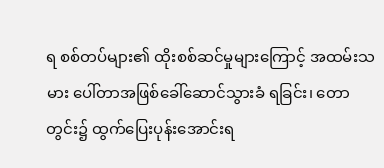ရ စစ်တပ်များ၏ ထိုးစစ်ဆင်မှုများကြောင့် အထမ်းသမား ပေါ်တာအဖြစ်ခေါ်ဆောင်သွားခံ ရခြင်း၊ တောတွင်း၌ ထွက်ပြေးပုန်းအောင်းရ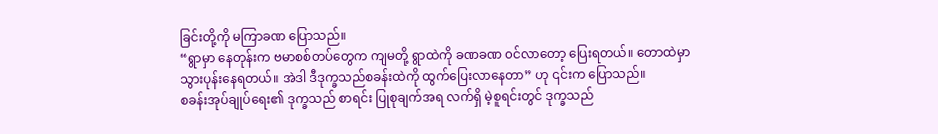ခြင်းတို့ကို မကြာခဏ ပြောသည်။
“ရွာမှာ နေတုန်းက ဗမာစစ်တပ်တွေက ကျမတို့ ရွာထဲကို ခဏခဏ ၀င်လာတော့ ပြေးရတယ်။ တောထဲမှာ သွားပုန်းနေရတယ်။ အဲဒါ ဒီဒုက္ခသည်စခန်းထဲကို ထွက်ပြေးလာနေတာ” ဟု ၎င်းက ပြောသည်။
စခန်းအုပ်ချုပ်ရေး၏ ဒုက္ခသည် စာရင်း ပြုစုချက်အရ လက်ရှိ မဲ့စူရင်းတွင် ဒုက္ခသည်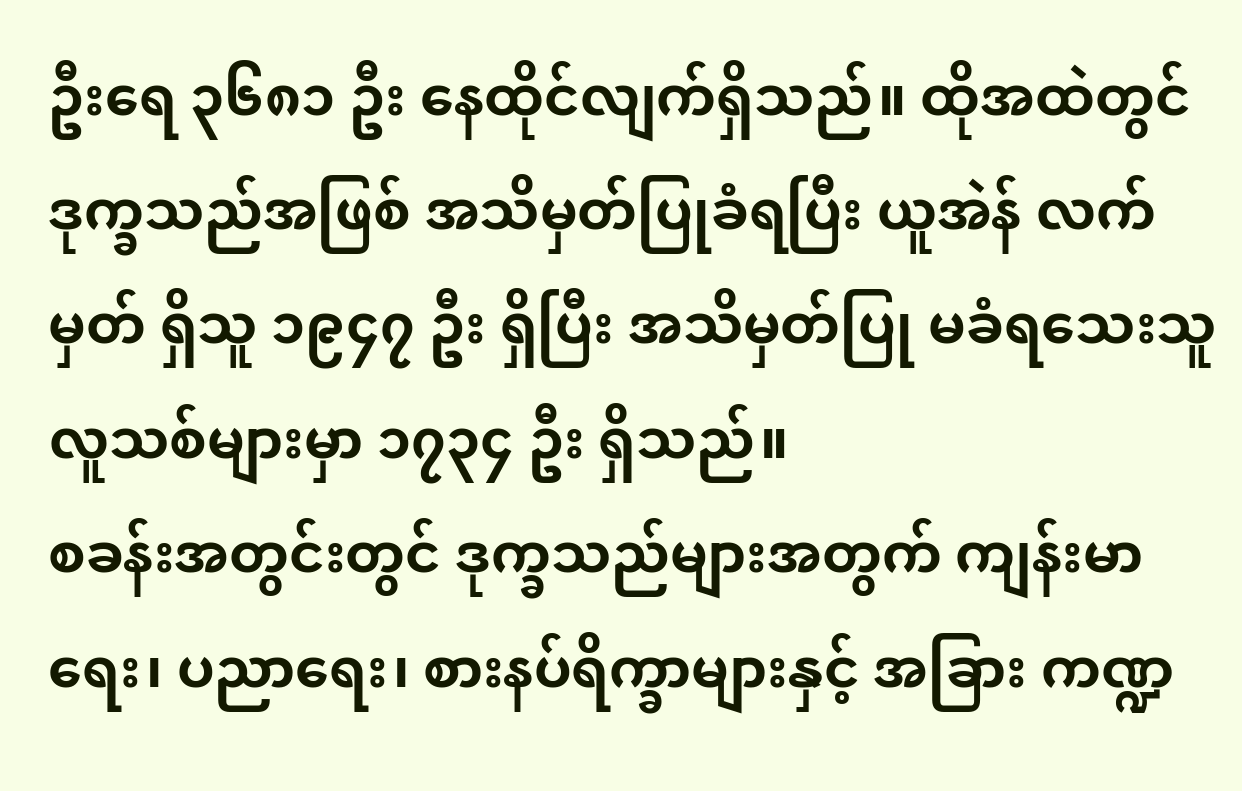ဦးရေ ၃၆၈၁ ဦး နေထိုင်လျက်ရှိသည်။ ထိုအထဲတွင် ဒုက္ခသည်အဖြစ် အသိမှတ်ပြုခံရပြီး ယူအဲန် လက်မှတ် ရှိသူ ၁၉၄၇ ဦး ရှိပြီး အသိမှတ်ပြု မခံရသေးသူ လူသစ်များမှာ ၁၇၃၄ ဦး ရှိသည်။
စခန်းအတွင်းတွင် ဒုက္ခသည်များအတွက် ကျန်းမာရေး၊ ပညာရေး၊ စားနပ်ရိက္ခာများနှင့် အခြား ကဏ္ဍ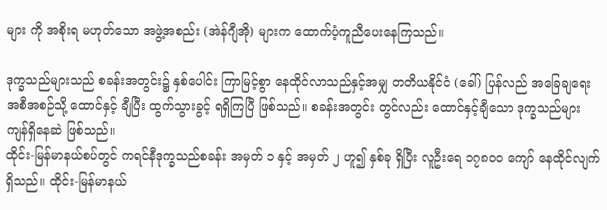များ ကို အစိုးရ မဟုတ်သော အဖွဲ့အစည်း (အဲန်ဂျီအို) များက ထောက်ပံ့ကူညီပေးနေကြသည်။

ဒုက္ခသည်များသည် စခန်းအတွင်း၌ နှစ်ပေါင်း ကြာမြင့်စွာ နေထိုင်လာသည်နှင့်အမျှ တတိယနိုင်ငံ (ခေါ်) ပြန်လည် အခြေချရေး အစီအစဉ်သို့ ထောင်နှင့် ချီပြီး ထွက်သွားခွင့် ရရှိကြပြီ ဖြစ်သည်။ စခန်းအတွင်း တွင်လည်း ထောင်နှင့်ချီသော ဒုက္ခသည်များ ကျန်ရှိနေဆဲ ဖြစ်သည်။
ထိုင်း-မြန်မာနယ်စပ်တွင် ကရင်နီဒုက္ခသည်စခန်း အမှတ် ၁ နှင့် အမှတ် ၂ ဟူ၍ နှစ်ခု ရှိပြီး လူဦးရေ ၁၇၈၀၀ ကျော် နေထိုင်လျက်ရှိသည်။ ထိုင်း-မြန်မာနယ်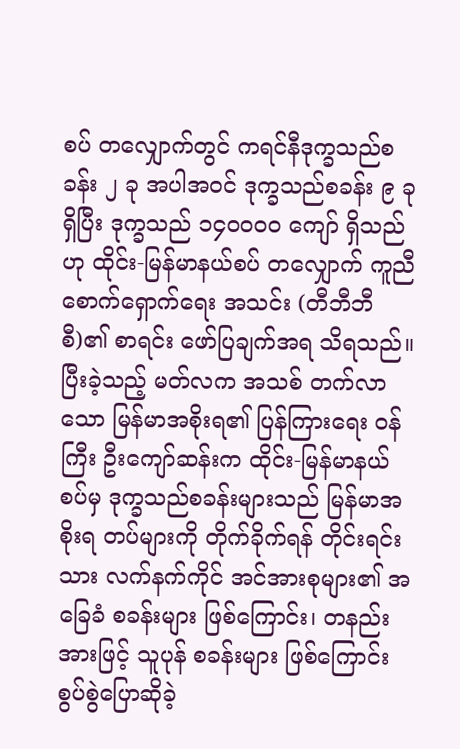စပ် တလျှောက်တွင် ကရင်နီဒုက္ခသည်စခန်း ၂ ခု အပါအဝင် ဒုက္ခသည်စခန်း ၉ ခု ရှိပြီး ဒုက္ခသည် ၁၄၀၀၀၀ ကျော် ရှိသည်ဟု ထိုင်း-မြန်မာနယ်စပ် တလျှောက် ကူညီစောက်ရှောက်ရေး အသင်း (တီဘီဘီစီ)၏ စာရင်း ဖော်ပြချက်အရ သိရသည်။
ပြီးခဲ့သည့် မတ်လက အသစ် တက်လာသော မြန်မာအစိုးရ၏ ပြန်ကြားရေး ၀န်ကြီး ဦးကျော်ဆန်းက ထိုင်း-မြန်မာနယ်စပ်မှ ဒုက္ခသည်စခန်းများသည် မြန်မာအစိုးရ တပ်များကို တိုက်ခိုက်ရန် တိုင်းရင်းသား လက်နက်ကိုင် အင်အားစုများ၏ အခြေခံ စခန်းများ ဖြစ်ကြောင်း၊ တနည်းအားဖြင့် သူပုန် စခန်းများ ဖြစ်ကြောင်း စွပ်စွဲပြောဆိုခဲ့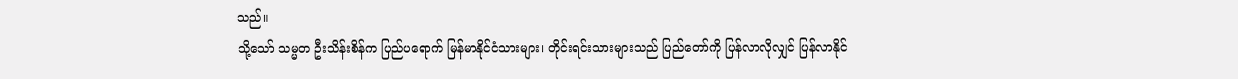သည်။
သို့သော် သမ္မတ ဦးသိန်းစိန်က ပြည်ပရောက် မြန်မာနိုင်ငံသားများ၊ တိုင်းရင်းသားများသည် ပြည်တော်ကို ပြန်လာလိုလျှင် ပြန်လာနိုင်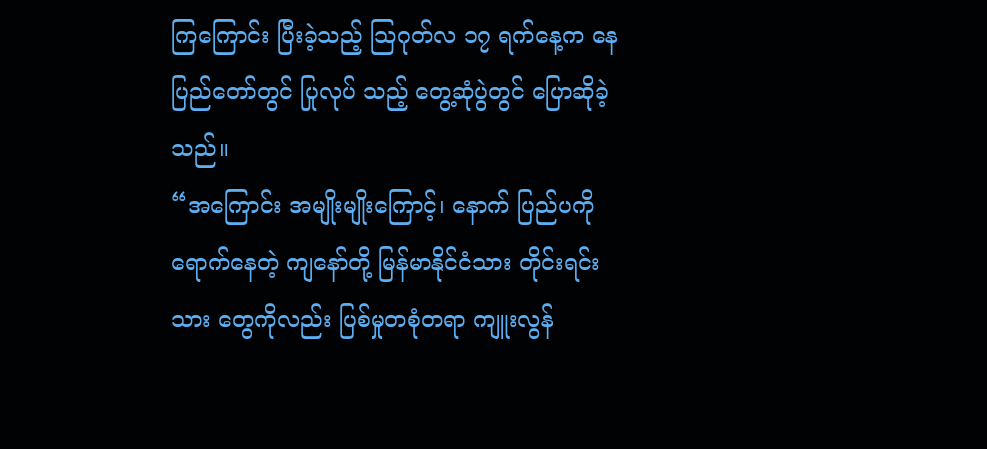ကြကြောင်း ပြီးခဲ့သည့် သြဂုတ်လ ၁၇ ရက်နေ့က နေပြည်တော်တွင် ပြုလုပ် သည့် တွေ့ဆုံပွဲတွင် ပြောဆိုခဲ့သည်။
“အကြောင်း အမျိုးမျိုးကြောင့်၊ နောက် ပြည်ပကို ရောက်နေတဲ့ ကျနော်တို့ မြန်မာနိုင်ငံသား တိုင်းရင်းသား တွေကိုလည်း ပြစ်မှုတစုံတရာ ကျူးလွန်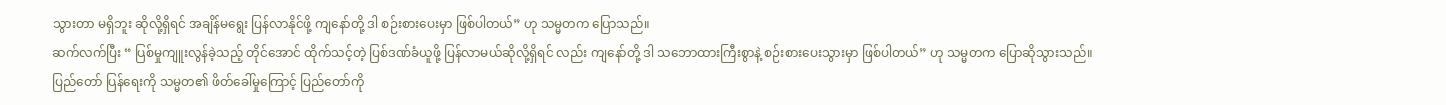သွားတာ မရှိဘူး ဆိုလို့ရှိရင် အချိန်မရွေး ပြန်လာနိုင်ဖို့ ကျနော်တို့ ဒါ စဉ်းစားပေးမှာ ဖြစ်ပါတယ်” ဟု သမ္မတက ပြောသည်။
ဆက်လက်ပြီး “ ပြစ်မှုကျူးလွန်ခဲ့သည့် တိုင်အောင် ထိုက်သင့်တဲ့ ပြစ်ဒဏ်ခံယူဖို့ ပြန်လာမယ်ဆိုလို့ရှိရင် လည်း ကျနော်တို့ ဒါ သဘောထားကြီးစွာနဲ့ စဉ်းစားပေးသွားမှာ ဖြစ်ပါတယ်” ဟု သမ္မတက ပြောဆိုသွားသည်။
ပြည်တော် ပြန်ရေးကို သမ္မတ၏ ဖိတ်ခေါ်မှုကြောင့် ပြည်တော်ကို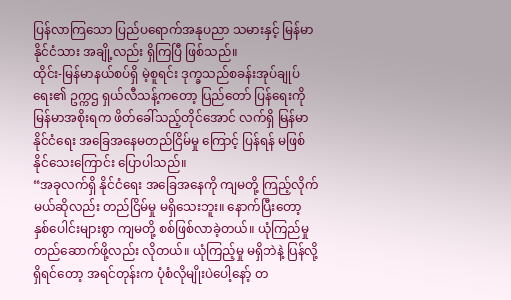ပြန်လာကြသော ပြည်ပရောက်အနုပညာ သမားနှင့် မြန်မာနိုင်ငံသား အချို့လည်း ရှိကြပြီ ဖြစ်သည်။
ထိုင်း-မြန်မာနယ်စပ်ရှိ မဲ့စူရင်း ဒုက္ခသည်စခန်းအုပ်ချုပ်ရေး၏ ဥက္ကဌ ရှယ်လီသန့်ကတော့ ပြည်တော် ပြန်ရေးကို မြန်မာအစိုးရက ဖိတ်ခေါ်သည့်တိုင်အောင် လက်ရှိ မြန်မာနိုင်ငံရေး အခြေအနေမတည်ငြိမ်မှု ကြောင့် ပြန်ရန် မဖြစ်နိုင်သေးကြောင်း ပြောပါသည်။
“အခုလက်ရှိ နိုင်ငံရေး အခြေအနေကို ကျမတို့ ကြည့်လိုက်မယ်ဆိုလည်း တည်ငြိမ်မှု မရှိသေးဘူး။ နောက်ပြီးတော့ နှစ်ပေါင်းများစွာ ကျမတို့ စစ်ဖြစ်လာခဲ့တယ်။ ယုံကြည်မှု တည်ဆောက်ဖို့လည်း လိုတယ်။ ယုံကြည့်မှု မရှိဘဲနဲ့ ပြန်လို့ ရှိရင်တော့ အရင်တုန်းက ပုံစံလိုမျိုးပဲပေါ့နော့် တ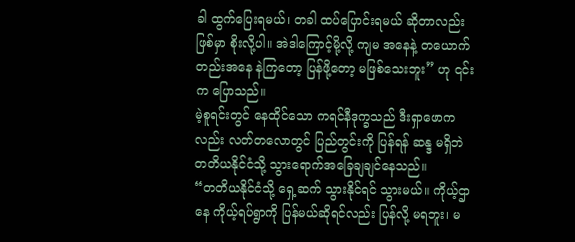ခါ ထွက်ပြေးရမယ်၊ တခါ ထပ်ပြောင်းရမယ် ဆိုတာလည်း ဖြစ်မှာ စိုးလို့ပါ။ အဲဒါကြောင့်မို့လို့ ကျမ အနေနဲ့ တယောက်တည်းအနေ နဲကြတော့ ပြန်ဖို့တော့ မဖြစ်သေးဘူး” ဟု ၎င်းက ပြောသည်။
မဲ့စူရင်းတွင် နေထိုင်သော ကရင်နီဒုက္ခသည် ဒီးရှာဖောကလည်း လတ်တလောတွင် ပြည်တွင်းကို ပြန်ရန် ဆန္ဒ မရှိဘဲ တတိယနိုင်ငံသို့ သွားရောက်အခြေချချင်နေသည်။
“တတိယနိုင်ငံသို့ ရှေ့ဆက် သွားနိုင်ရင် သွားမယ်။ ကိုယ့်ဌာနေ ကိုယ့်ရပ်ရွာကို ပြန်မယ်ဆိုရင်လည်း ပြန်လို့ မရဘူး၊ မ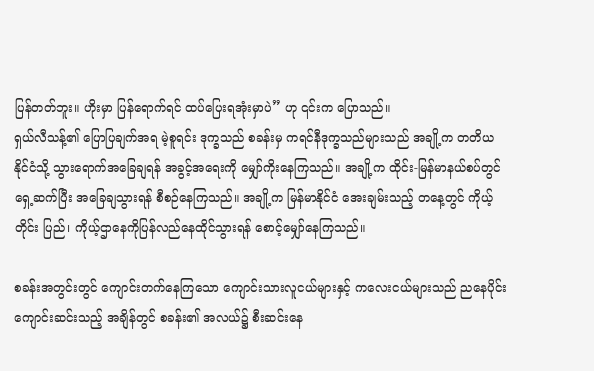ပြန်တတ်ဘူး။ ဟိုးမှာ ပြန်ရောက်ရင် ထပ်ပြေးရအုံးမှာပဲ” ဟု ၎င်းက ပြောသည်။
ရှယ်လီသန့်၏ ပြောပြချက်အရ မဲ့စူရင်း ဒုက္ခသည် စခန်းမှ ကရင်နီဒုက္ခသည်များသည် အချို့က တတိယ နိုင်ငံသို့ သွားရောက်အခြေချရန် အခွင့်အရေးကို မျှော်ကိုးနေကြသည်။ အချို့က ထိုင်း-မြန်မာနယ်စပ်တွင် ရှေ့ဆက်ပြီး အခြေချသွားရန် စီစဉ်နေကြသည်။ အချို့က မြန်မာနိုင်ငံ အေးချမ်းသည့် တနေ့တွင် ကိုယ့်တိုင်း ပြည်၊ ကိုယ့်ဌာနေကိုပြန်လည်နေထိုင်သွားရန် စောင့်မျှော်နေကြသည်။

စခန်းအတွင်းတွင် ကျောင်းတက်နေကြသော ကျောင်းသားလူငယ်များနှင့် ကလေးငယ်များသည် ညနေပိုင်း ကျောင်းဆင်းသည့် အချိန်တွင် စခန်း၏ အလယ်၌ စီးဆင်းနေ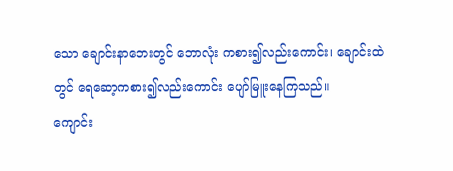သော ချောင်းနာဘေးတွင် ဘောလုံး ကစား၍လည်းကောင်း၊ ချောင်းထဲတွင် ရေဆော့ကစား၍လည်းကောင်း ပျော်မြူးနေကြသည်။
ကျောင်း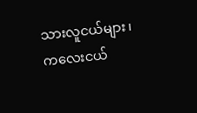သားလူငယ်များ၊ ကလေးငယ်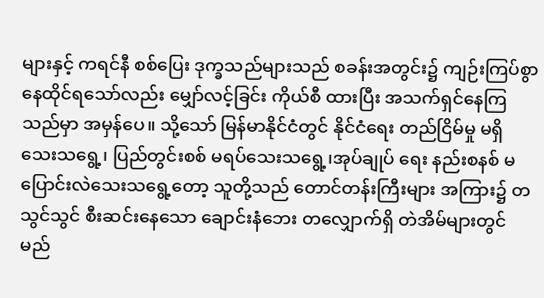များနှင့် ကရင်နီ စစ်ပြေး ဒုက္ခသည်များသည် စခန်းအတွင်း၌ ကျဉ်းကြပ်စွာ နေထိုင်ရသော်လည်း မျှော်လင့်ခြင်း ကိုယ်စီ ထားပြီး အသက်ရှင်နေကြသည်မှာ အမှန်ပေ။ သို့သော် မြန်မာနိုင်ငံတွင် နိုင်ငံရေး တည်ငြိမ်မှု မရှိသေးသရွေ့၊ ပြည်တွင်းစစ် မရပ်သေးသရွေ့၊အုပ်ချုပ် ရေး နည်းစနစ် မပြောင်းလဲသေးသရွေ့တော့ သူတို့သည် တောင်တန်းကြီးများ အကြား၌ တသွင်သွင် စီးဆင်းနေသော ချောင်းနံဘေး တလျှောက်ရှိ တဲအိမ်များတွင် မည်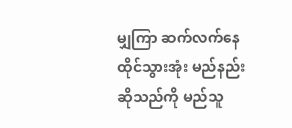မျှကြာ ဆက်လက်နေထိုင်သွားအုံး မည်နည်း ဆိုသည်ကို မည်သူ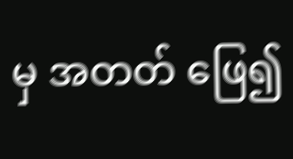မှ အတတ် ဖြေ၍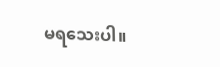မရသေးပါ။